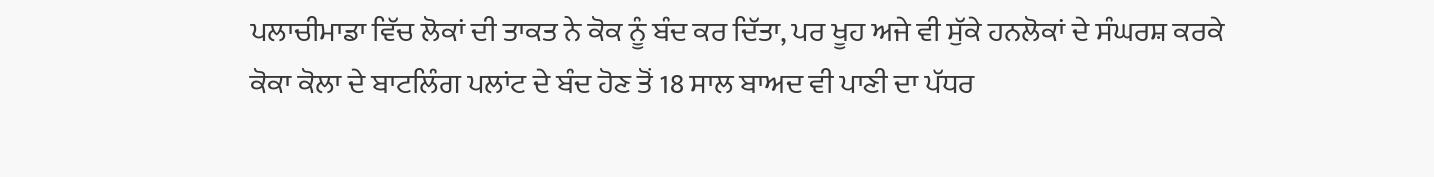ਪਲਾਚੀਮਾਡਾ ਵਿੱਚ ਲੋਕਾਂ ਦੀ ਤਾਕਤ ਨੇ ਕੋਕ ਨੂੰ ਬੰਦ ਕਰ ਦਿੱਤਾ, ਪਰ ਖੂਹ ਅਜੇ ਵੀ ਸੁੱਕੇ ਹਨਲੋਕਾਂ ਦੇ ਸੰਘਰਸ਼ ਕਰਕੇ ਕੋਕਾ ਕੋਲਾ ਦੇ ਬਾਟਲਿੰਗ ਪਲਾਂਟ ਦੇ ਬੰਦ ਹੋਣ ਤੋਂ 18 ਸਾਲ ਬਾਅਦ ਵੀ ਪਾਣੀ ਦਾ ਪੱਧਰ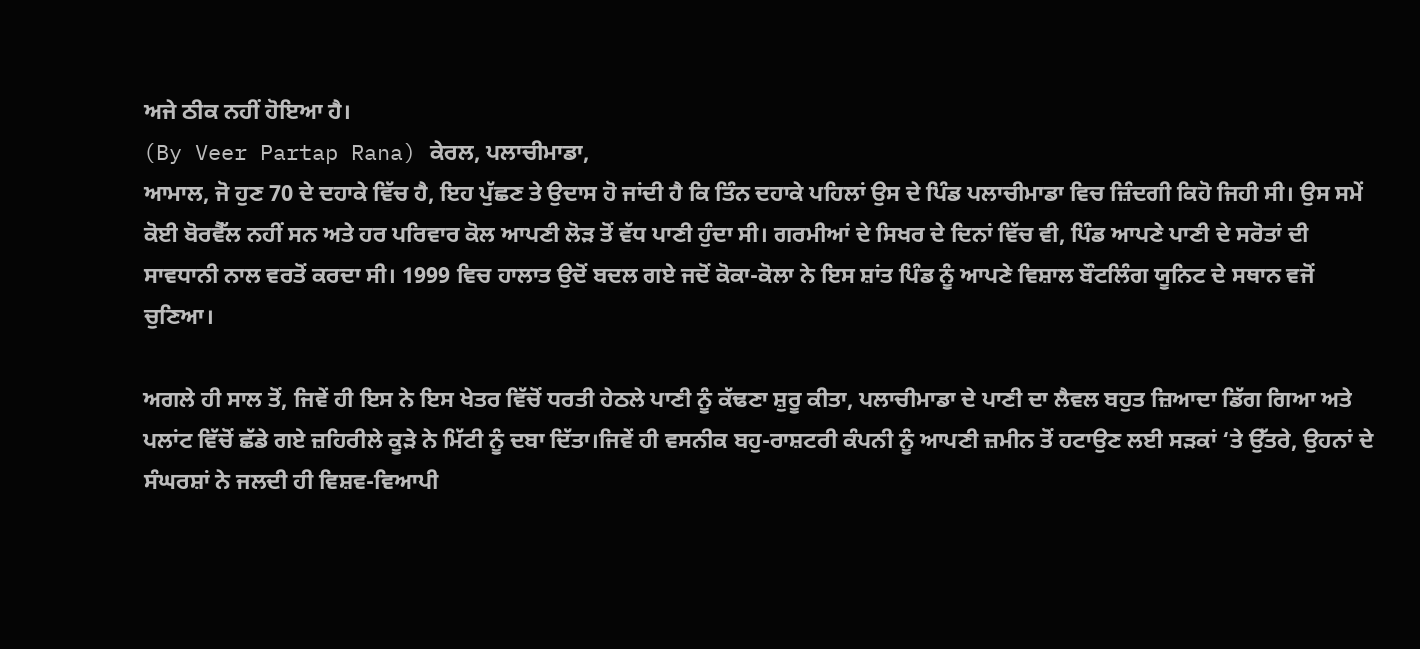ਅਜੇ ਠੀਕ ਨਹੀਂ ਹੋਇਆ ਹੈ।
(By Veer Partap Rana) ਕੇਰਲ, ਪਲਾਚੀਮਾਡਾ,
ਆਮਾਲ, ਜੋ ਹੁਣ 70 ਦੇ ਦਹਾਕੇ ਵਿੱਚ ਹੈ, ਇਹ ਪੁੱਛਣ ਤੇ ਉਦਾਸ ਹੋ ਜਾਂਦੀ ਹੈ ਕਿ ਤਿੰਨ ਦਹਾਕੇ ਪਹਿਲਾਂ ਉਸ ਦੇ ਪਿੰਡ ਪਲਾਚੀਮਾਡਾ ਵਿਚ ਜ਼ਿੰਦਗੀ ਕਿਹੋ ਜਿਹੀ ਸੀ। ਉਸ ਸਮੇਂ ਕੋਈ ਬੋਰਵੈੱਲ ਨਹੀਂ ਸਨ ਅਤੇ ਹਰ ਪਰਿਵਾਰ ਕੋਲ ਆਪਣੀ ਲੋੜ ਤੋਂ ਵੱਧ ਪਾਣੀ ਹੁੰਦਾ ਸੀ। ਗਰਮੀਆਂ ਦੇ ਸਿਖਰ ਦੇ ਦਿਨਾਂ ਵਿੱਚ ਵੀ, ਪਿੰਡ ਆਪਣੇ ਪਾਣੀ ਦੇ ਸਰੋਤਾਂ ਦੀ ਸਾਵਧਾਨੀ ਨਾਲ ਵਰਤੋਂ ਕਰਦਾ ਸੀ। 1999 ਵਿਚ ਹਾਲਾਤ ਉਦੋਂ ਬਦਲ ਗਏ ਜਦੋਂ ਕੋਕਾ-ਕੋਲਾ ਨੇ ਇਸ ਸ਼ਾਂਤ ਪਿੰਡ ਨੂੰ ਆਪਣੇ ਵਿਸ਼ਾਲ ਬੌਟਲਿੰਗ ਯੂਨਿਟ ਦੇ ਸਥਾਨ ਵਜੋਂ ਚੁਣਿਆ।

ਅਗਲੇ ਹੀ ਸਾਲ ਤੋਂ, ਜਿਵੇਂ ਹੀ ਇਸ ਨੇ ਇਸ ਖੇਤਰ ਵਿੱਚੋਂ ਧਰਤੀ ਹੇਠਲੇ ਪਾਣੀ ਨੂੰ ਕੱਢਣਾ ਸ਼ੁਰੂ ਕੀਤਾ, ਪਲਾਚੀਮਾਡਾ ਦੇ ਪਾਣੀ ਦਾ ਲੈਵਲ ਬਹੁਤ ਜ਼ਿਆਦਾ ਡਿੱਗ ਗਿਆ ਅਤੇ ਪਲਾਂਟ ਵਿੱਚੋਂ ਛੱਡੇ ਗਏ ਜ਼ਹਿਰੀਲੇ ਕੂੜੇ ਨੇ ਮਿੱਟੀ ਨੂੰ ਦਬਾ ਦਿੱਤਾ।ਜਿਵੇਂ ਹੀ ਵਸਨੀਕ ਬਹੁ-ਰਾਸ਼ਟਰੀ ਕੰਪਨੀ ਨੂੰ ਆਪਣੀ ਜ਼ਮੀਨ ਤੋਂ ਹਟਾਉਣ ਲਈ ਸੜਕਾਂ ‘ਤੇ ਉੱਤਰੇ, ਉਹਨਾਂ ਦੇ ਸੰਘਰਸ਼ਾਂ ਨੇ ਜਲਦੀ ਹੀ ਵਿਸ਼ਵ-ਵਿਆਪੀ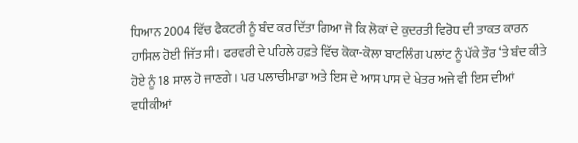ਧਿਆਨ 2004 ਵਿੱਚ ਫੈਕਟਰੀ ਨੂੰ ਬੰਦ ਕਰ ਦਿੱਤਾ ਗਿਆ ਜੋ ਕਿ ਲੋਕਾਂ ਦੇ ਕੁਦਰਤੀ ਵਿਰੋਧ ਦੀ ਤਾਕਤ ਕਾਰਨ ਹਾਸਿਲ ਹੋਈ ਜਿੱਤ ਸੀ। ਫਰਵਰੀ ਦੇ ਪਹਿਲੇ ਹਫ਼ਤੇ ਵਿੱਚ ਕੋਕਾ-ਕੋਲਾ ਬਾਟਲਿੰਗ ਪਲਾਂਟ ਨੂੰ ਪੱਕੇ ਤੌਰ ‘ਤੇ ਬੰਦ ਕੀਤੇ ਹੋਏ ਨੂੰ 18 ਸਾਲ ਹੋ ਜਾਣਗੇ। ਪਰ ਪਲਾਚੀਮਾਡਾ ਅਤੇ ਇਸ ਦੇ ਆਸ ਪਾਸ ਦੇ ਖੇਤਰ ਅਜੇ ਵੀ ਇਸ ਦੀਆਂ ਵਧੀਕੀਆਂ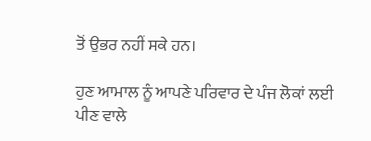ਤੋਂ ਉਭਰ ਨਹੀਂ ਸਕੇ ਹਨ।

ਹੁਣ ਆਮਾਲ ਨੂੰ ਆਪਣੇ ਪਰਿਵਾਰ ਦੇ ਪੰਜ ਲੋਕਾਂ ਲਈ ਪੀਣ ਵਾਲੇ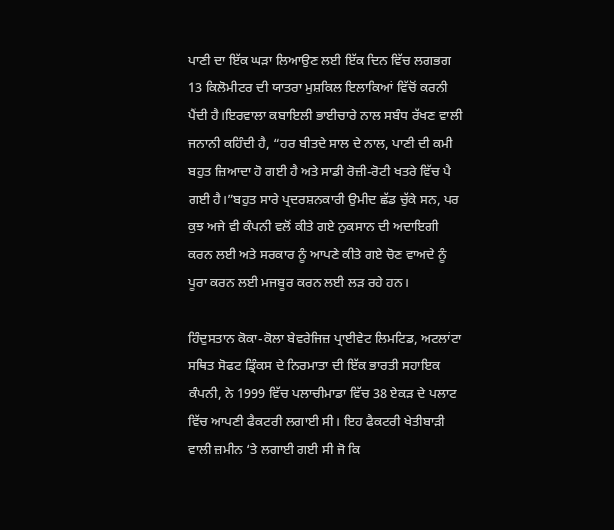ਪਾਣੀ ਦਾ ਇੱਕ ਘੜਾ ਲਿਆਉਣ ਲਈ ਇੱਕ ਦਿਨ ਵਿੱਚ ਲਗਭਗ 13 ਕਿਲੋਮੀਟਰ ਦੀ ਯਾਤਰਾ ਮੁਸ਼ਕਿਲ ਇਲਾਕਿਆਂ ਵਿੱਚੋਂ ਕਰਨੀ ਪੈਂਦੀ ਹੈ।ਇਰਵਾਲਾ ਕਬਾਇਲੀ ਭਾਈਚਾਰੇ ਨਾਲ ਸਬੰਧ ਰੱਖਣ ਵਾਲੀ ਜਨਾਨੀ ਕਹਿੰਦੀ ਹੈ, “ਹਰ ਬੀਤਦੇ ਸਾਲ ਦੇ ਨਾਲ, ਪਾਣੀ ਦੀ ਕਮੀ ਬਹੁਤ ਜ਼ਿਆਦਾ ਹੋ ਗਈ ਹੈ ਅਤੇ ਸਾਡੀ ਰੋਜ਼ੀ-ਰੋਟੀ ਖਤਰੇ ਵਿੱਚ ਪੈ ਗਈ ਹੈ।”ਬਹੁਤ ਸਾਰੇ ਪ੍ਰਦਰਸ਼ਨਕਾਰੀ ਉਮੀਦ ਛੱਡ ਚੁੱਕੇ ਸਨ, ਪਰ ਕੁਝ ਅਜੇ ਵੀ ਕੰਪਨੀ ਵਲੋਂ ਕੀਤੇ ਗਏ ਨੁਕਸਾਨ ਦੀ ਅਦਾਇਗੀ ਕਰਨ ਲਈ ਅਤੇ ਸਰਕਾਰ ਨੂੰ ਆਪਣੇ ਕੀਤੇ ਗਏ ਚੋਣ ਵਾਅਦੇ ਨੂੰ ਪੂਰਾ ਕਰਨ ਲਈ ਮਜਬੂਰ ਕਰਨ ਲਈ ਲੜ ਰਹੇ ਹਨ।

ਹਿੰਦੁਸਤਾਨ ਕੋਕਾ-ਕੋਲਾ ਬੇਵਰੇਜਿਜ਼ ਪ੍ਰਾਈਵੇਟ ਲਿਮਟਿਡ, ਅਟਲਾਂਟਾ ਸਥਿਤ ਸੋਫਟ ਡ੍ਰਿੰਕਸ ਦੇ ਨਿਰਮਾਤਾ ਦੀ ਇੱਕ ਭਾਰਤੀ ਸਹਾਇਕ ਕੰਪਨੀ, ਨੇ 1999 ਵਿੱਚ ਪਲਾਚੀਮਾਡਾ ਵਿੱਚ 38 ਏਕੜ ਦੇ ਪਲਾਟ ਵਿੱਚ ਆਪਣੀ ਫੈਕਟਰੀ ਲਗਾਈ ਸੀ। ਇਹ ਫੈਕਟਰੀ ਖੇਤੀਬਾੜੀ ਵਾਲੀ ਜ਼ਮੀਨ ‘ਤੇ ਲਗਾਈ ਗਈ ਸੀ ਜੋ ਕਿ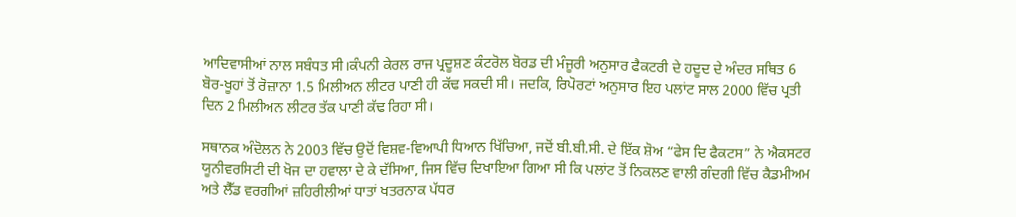ਆਦਿਵਾਸੀਆਂ ਨਾਲ ਸਬੰਧਤ ਸੀ।ਕੰਪਨੀ ਕੇਰਲ ਰਾਜ ਪ੍ਰਦੂਸ਼ਣ ਕੰਟਰੋਲ ਬੋਰਡ ਦੀ ਮੰਜੂਰੀ ਅਨੁਸਾਰ ਫੈਕਟਰੀ ਦੇ ਹਦੂਦ ਦੇ ਅੰਦਰ ਸਥਿਤ 6 ਬੋਰ-ਖੂਹਾਂ ਤੋਂ ਰੋਜ਼ਾਨਾ 1.5 ਮਿਲੀਅਨ ਲੀਟਰ ਪਾਣੀ ਹੀ ਕੱਢ ਸਕਦੀ ਸੀ। ਜਦਕਿ, ਰਿਪੋਰਟਾਂ ਅਨੁਸਾਰ ਇਹ ਪਲਾਂਟ ਸਾਲ 2000 ਵਿੱਚ ਪ੍ਰਤੀ ਦਿਨ 2 ਮਿਲੀਅਨ ਲੀਟਰ ਤੱਕ ਪਾਣੀ ਕੱਢ ਰਿਹਾ ਸੀ।

ਸਥਾਨਕ ਅੰਦੋਲਨ ਨੇ 2003 ਵਿੱਚ ਉਦੋਂ ਵਿਸ਼ਵ-ਵਿਆਪੀ ਧਿਆਨ ਖਿੱਚਿਆ, ਜਦੋਂ ਬੀ.ਬੀ.ਸੀ. ਦੇ ਇੱਕ ਸ਼ੋਅ “ਫੇਸ ਦਿ ਫੈਕਟਸ” ਨੇ ਐਕਸਟਰ ਯੂਨੀਵਰਸਿਟੀ ਦੀ ਖੋਜ ਦਾ ਹਵਾਲਾ ਦੇ ਕੇ ਦੱਸਿਆ, ਜਿਸ ਵਿੱਚ ਦਿਖਾਇਆ ਗਿਆ ਸੀ ਕਿ ਪਲਾਂਟ ਤੋਂ ਨਿਕਲਣ ਵਾਲੀ ਗੰਦਗੀ ਵਿੱਚ ਕੈਡਮੀਅਮ ਅਤੇ ਲੈੱਡ ਵਰਗੀਆਂ ਜ਼ਹਿਰੀਲੀਆਂ ਧਾਤਾਂ ਖਤਰਨਾਕ ਪੱਧਰ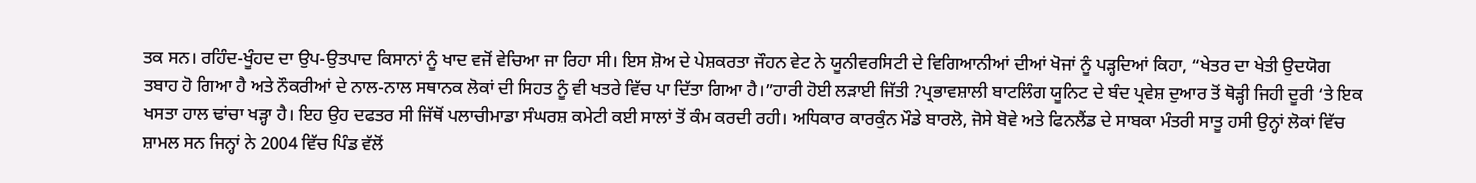ਤਕ ਸਨ। ਰਹਿੰਦ-ਖੂੰਹਦ ਦਾ ਉਪ-ਉਤਪਾਦ ਕਿਸਾਨਾਂ ਨੂੰ ਖਾਦ ਵਜੋਂ ਵੇਚਿਆ ਜਾ ਰਿਹਾ ਸੀ। ਇਸ ਸ਼ੋਅ ਦੇ ਪੇਸ਼ਕਰਤਾ ਜੌਹਨ ਵੇਟ ਨੇ ਯੂਨੀਵਰਸਿਟੀ ਦੇ ਵਿਗਿਆਨੀਆਂ ਦੀਆਂ ਖੋਜਾਂ ਨੂੰ ਪੜ੍ਹਦਿਆਂ ਕਿਹਾ, “ਖੇਤਰ ਦਾ ਖੇਤੀ ਉਦਯੋਗ ਤਬਾਹ ਹੋ ਗਿਆ ਹੈ ਅਤੇ ਨੌਕਰੀਆਂ ਦੇ ਨਾਲ-ਨਾਲ ਸਥਾਨਕ ਲੋਕਾਂ ਦੀ ਸਿਹਤ ਨੂੰ ਵੀ ਖਤਰੇ ਵਿੱਚ ਪਾ ਦਿੱਤਾ ਗਿਆ ਹੈ।”ਹਾਰੀ ਹੋਈ ਲੜਾਈ ਜਿੱਤੀ ?ਪ੍ਰਭਾਵਸ਼ਾਲੀ ਬਾਟਲਿੰਗ ਯੂਨਿਟ ਦੇ ਬੰਦ ਪ੍ਰਵੇਸ਼ ਦੁਆਰ ਤੋਂ ਥੋੜ੍ਹੀ ਜਿਹੀ ਦੂਰੀ ‘ਤੇ ਇਕ ਖਸਤਾ ਹਾਲ ਢਾਂਚਾ ਖੜ੍ਹਾ ਹੈ। ਇਹ ਉਹ ਦਫਤਰ ਸੀ ਜਿੱਥੋਂ ਪਲਾਚੀਮਾਡਾ ਸੰਘਰਸ਼ ਕਮੇਟੀ ਕਈ ਸਾਲਾਂ ਤੋਂ ਕੰਮ ਕਰਦੀ ਰਹੀ। ਅਧਿਕਾਰ ਕਾਰਕੁੰਨ ਮੌਡੇ ਬਾਰਲੋ, ਜੋਸੇ ਬੋਵੇ ਅਤੇ ਫਿਨਲੈਂਡ ਦੇ ਸਾਬਕਾ ਮੰਤਰੀ ਸਾਤੂ ਹਸੀ ਉਨ੍ਹਾਂ ਲੋਕਾਂ ਵਿੱਚ ਸ਼ਾਮਲ ਸਨ ਜਿਨ੍ਹਾਂ ਨੇ 2004 ਵਿੱਚ ਪਿੰਡ ਵੱਲੋਂ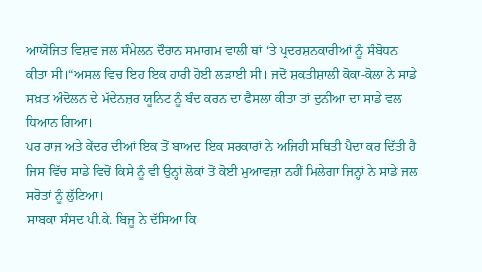ਆਯੋਜਿਤ ਵਿਸ਼ਵ ਜਲ ਸੰਮੇਲਨ ਦੌਰਾਨ ਸਮਾਗਮ ਵਾਲੀ ਥਾਂ ‘ਤੇ ਪ੍ਰਦਰਸ਼ਨਕਾਰੀਆਂ ਨੂੰ ਸੰਬੋਧਨ ਕੀਤਾ ਸੀ।“ਅਸਲ ਵਿਚ ਇਹ ਇਕ ਹਾਰੀ ਹੋਈ ਲੜਾਈ ਸੀ। ਜਦੋਂ ਸ਼ਕਤੀਸ਼ਾਲੀ ਕੋਕਾ-ਕੋਲਾ ਨੇ ਸਾਡੇ ਸਖ਼ਤ ਅੰਦੋਲਨ ਦੇ ਮੱਦੇਨਜ਼ਰ ਯੂਨਿਟ ਨੂੰ ਬੰਦ ਕਰਨ ਦਾ ਫੈਸਲਾ ਕੀਤਾ ਤਾਂ ਦੁਨੀਆ ਦਾ ਸਾਡੇ ਵਲ ਧਿਆਨ ਗਿਆ।
ਪਰ ਰਾਜ ਅਤੇ ਕੇਂਦਰ ਦੀਆਂ ਇਕ ਤੋਂ ਬਾਅਦ ਇਕ ਸਰਕਾਰਾਂ ਨੇ ਅਜਿਹੀ ਸਥਿਤੀ ਪੈਦਾ ਕਰ ਦਿੱਤੀ ਹੈ ਜਿਸ ਵਿੱਚ ਸਾਡੇ ਵਿਚੋਂ ਕਿਸੇ ਨੂੰ ਵੀ ਉਨ੍ਹਾਂ ਲੋਕਾਂ ਤੋਂ ਕੋਈ ਮੁਆਵਜ਼ਾ ਨਹੀਂ ਮਿਲੇਗਾ ਜਿਨ੍ਹਾਂ ਨੇ ਸਾਡੇ ਜਲ ਸਰੋਤਾਂ ਨੂੰ ਲੁੱਟਿਆ।
ਸਾਬਕਾ ਸੰਸਦ ਪੀ.ਕੇ. ਬਿਜੂ ਨੇ ਦੱਸਿਆ ਕਿ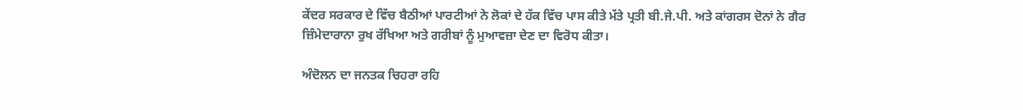ਕੇਂਦਰ ਸਰਕਾਰ ਦੇ ਵਿੱਚ ਬੈਠੀਆਂ ਪਾਰਟੀਆਂ ਨੇ ਲੋਕਾਂ ਦੇ ਹੱਕ ਵਿੱਚ ਪਾਸ ਕੀਤੇ ਮੱਤੇ ਪ੍ਰਤੀ ਬੀ.ਜੇ.ਪੀ. ਅਤੇ ਕਾਂਗਰਸ ਦੋਨਾਂ ਨੇ ਗੈਰ ਜ਼ਿੰਮੇਦਾਰਾਨਾ ਰੁਖ ਰੱਖਿਆ ਅਤੇ ਗਰੀਬਾਂ ਨੂੰ ਮੁਆਵਜ਼ਾ ਦੇਣ ਦਾ ਵਿਰੋਧ ਕੀਤਾ।

ਅੰਦੋਲਨ ਦਾ ਜਨਤਕ ਚਿਹਰਾ ਰਹਿ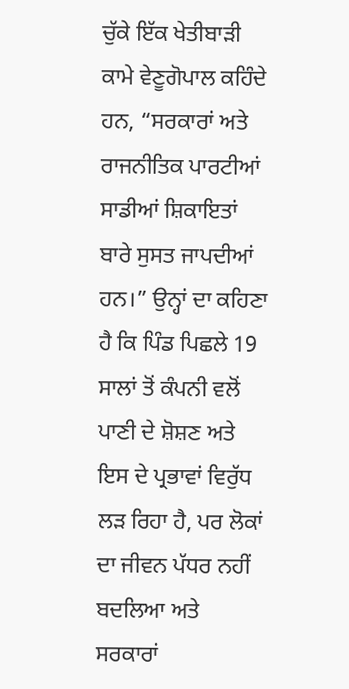ਚੁੱਕੇ ਇੱਕ ਖੇਤੀਬਾੜੀ ਕਾਮੇ ਵੇਣੂਗੋਪਾਲ ਕਹਿੰਦੇ ਹਨ, “ਸਰਕਾਰਾਂ ਅਤੇ ਰਾਜਨੀਤਿਕ ਪਾਰਟੀਆਂ ਸਾਡੀਆਂ ਸ਼ਿਕਾਇਤਾਂ ਬਾਰੇ ਸੁਸਤ ਜਾਪਦੀਆਂ ਹਨ।” ਉਨ੍ਹਾਂ ਦਾ ਕਹਿਣਾ ਹੈ ਕਿ ਪਿੰਡ ਪਿਛਲੇ 19 ਸਾਲਾਂ ਤੋਂ ਕੰਪਨੀ ਵਲੋਂ ਪਾਣੀ ਦੇ ਸ਼ੋਸ਼ਣ ਅਤੇ ਇਸ ਦੇ ਪ੍ਰਭਾਵਾਂ ਵਿਰੁੱਧ ਲੜ ਰਿਹਾ ਹੈ, ਪਰ ਲੋਕਾਂ ਦਾ ਜੀਵਨ ਪੱਧਰ ਨਹੀਂ ਬਦਲਿਆ ਅਤੇ ਸਰਕਾਰਾਂ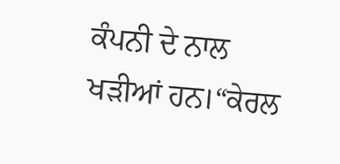ਕੰਪਨੀ ਦੇ ਨਾਲ ਖੜੀਆਂ ਹਨ।“ਕੇਰਲ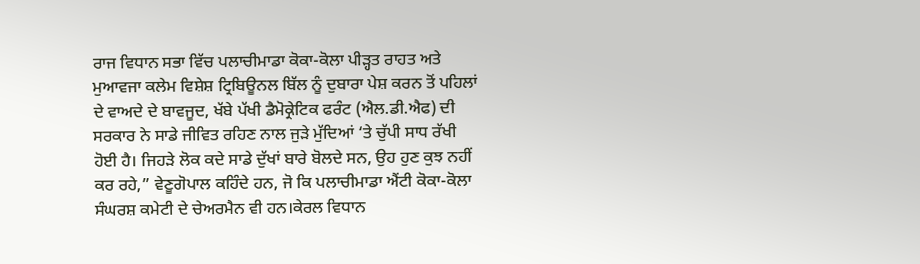ਰਾਜ ਵਿਧਾਨ ਸਭਾ ਵਿੱਚ ਪਲਾਚੀਮਾਡਾ ਕੋਕਾ-ਕੋਲਾ ਪੀੜ੍ਹਤ ਰਾਹਤ ਅਤੇ ਮੁਆਵਜਾ ਕਲੇਮ ਵਿਸ਼ੇਸ਼ ਟ੍ਰਿਬਿਊਨਲ ਬਿੱਲ ਨੂੰ ਦੁਬਾਰਾ ਪੇਸ਼ ਕਰਨ ਤੋਂ ਪਹਿਲਾਂ ਦੇ ਵਾਅਦੇ ਦੇ ਬਾਵਜੂਦ, ਖੱਬੇ ਪੱਖੀ ਡੈਮੋਕ੍ਰੇਟਿਕ ਫਰੰਟ (ਐਲ.ਡੀ.ਐਫ) ਦੀ ਸਰਕਾਰ ਨੇ ਸਾਡੇ ਜੀਵਿਤ ਰਹਿਣ ਨਾਲ ਜੁੜੇ ਮੁੱਦਿਆਂ ‘ਤੇ ਚੁੱਪੀ ਸਾਧ ਰੱਖੀ ਹੋਈ ਹੈ। ਜਿਹੜੇ ਲੋਕ ਕਦੇ ਸਾਡੇ ਦੁੱਖਾਂ ਬਾਰੇ ਬੋਲਦੇ ਸਨ, ਉਹ ਹੁਣ ਕੁਝ ਨਹੀਂ ਕਰ ਰਹੇ,” ਵੇਣੂਗੋਪਾਲ ਕਹਿੰਦੇ ਹਨ, ਜੋ ਕਿ ਪਲਾਚੀਮਾਡਾ ਐਂਟੀ ਕੋਕਾ-ਕੋਲਾ ਸੰਘਰਸ਼ ਕਮੇਟੀ ਦੇ ਚੇਅਰਮੈਨ ਵੀ ਹਨ।ਕੇਰਲ ਵਿਧਾਨ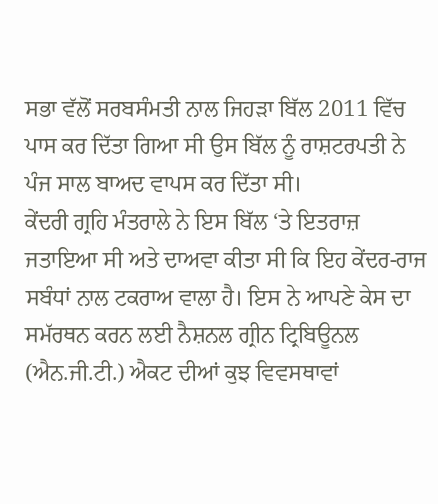ਸਭਾ ਵੱਲੋਂ ਸਰਬਸੰਮਤੀ ਨਾਲ ਜਿਹੜਾ ਬਿੱਲ 2011 ਵਿੱਚ ਪਾਸ ਕਰ ਦਿੱਤਾ ਗਿਆ ਸੀ ਉਸ ਬਿੱਲ ਨੂੰ ਰਾਸ਼ਟਰਪਤੀ ਨੇ ਪੰਜ ਸਾਲ ਬਾਅਦ ਵਾਪਸ ਕਰ ਦਿੱਤਾ ਸੀ।
ਕੇਂਦਰੀ ਗ੍ਰਹਿ ਮੰਤਰਾਲੇ ਨੇ ਇਸ ਬਿੱਲ ‘ਤੇ ਇਤਰਾਜ਼ ਜਤਾਇਆ ਸੀ ਅਤੇ ਦਾਅਵਾ ਕੀਤਾ ਸੀ ਕਿ ਇਹ ਕੇਂਦਰ-ਰਾਜ ਸਬੰਧਾਂ ਨਾਲ ਟਕਰਾਅ ਵਾਲਾ ਹੈ। ਇਸ ਨੇ ਆਪਣੇ ਕੇਸ ਦਾ ਸਮੱਰਥਨ ਕਰਨ ਲਈ ਨੈਸ਼ਨਲ ਗ੍ਰੀਨ ਟ੍ਰਿਬਿਊਨਲ (ਐਨ.ਜੀ.ਟੀ.) ਐਕਟ ਦੀਆਂ ਕੁਝ ਵਿਵਸਥਾਵਾਂ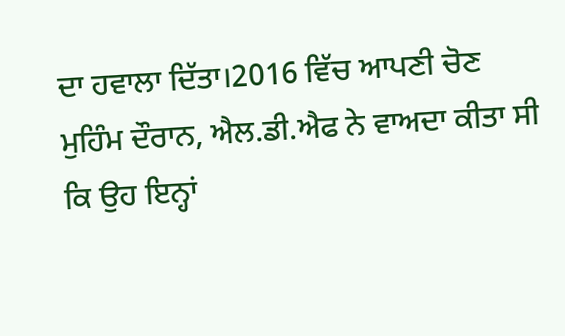ਦਾ ਹਵਾਲਾ ਦਿੱਤਾ।2016 ਵਿੱਚ ਆਪਣੀ ਚੋਣ ਮੁਹਿੰਮ ਦੌਰਾਨ, ਐਲ.ਡੀ.ਐਫ ਨੇ ਵਾਅਦਾ ਕੀਤਾ ਸੀ ਕਿ ਉਹ ਇਨ੍ਹਾਂ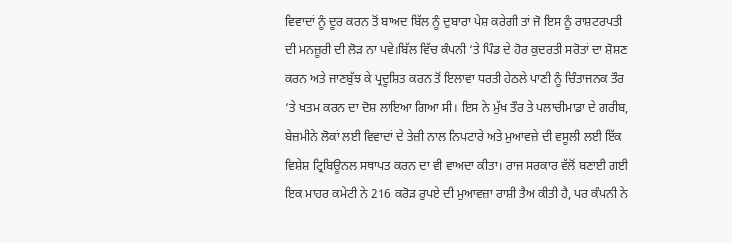ਵਿਵਾਦਾਂ ਨੂੰ ਦੂਰ ਕਰਨ ਤੋਂ ਬਾਅਦ ਬਿੱਲ ਨੂੰ ਦੁਬਾਰਾ ਪੇਸ਼ ਕਰੇਗੀ ਤਾਂ ਜੋ ਇਸ ਨੂੰ ਰਾਸ਼ਟਰਪਤੀ ਦੀ ਮਨਜ਼ੂਰੀ ਦੀ ਲੋੜ ਨਾ ਪਵੇ।ਬਿੱਲ ਵਿੱਚ ਕੰਪਨੀ ‘ਤੇ ਪਿੰਡ ਦੇ ਹੋਰ ਕੁਦਰਤੀ ਸਰੋਤਾਂ ਦਾ ਸ਼ੋਸ਼ਣ ਕਰਨ ਅਤੇ ਜਾਣਬੁੱਝ ਕੇ ਪ੍ਰਦੂਸ਼ਿਤ ਕਰਨ ਤੋਂ ਇਲਾਵਾ ਧਰਤੀ ਹੇਠਲੇ ਪਾਣੀ ਨੂੰ ਚਿੰਤਾਜਨਕ ਤੌਰ ‘ਤੇ ਖਤਮ ਕਰਨ ਦਾ ਦੋਸ਼ ਲਾਇਆ ਗਿਆ ਸੀ। ਇਸ ਨੇ ਮੁੱਖ ਤੌਰ ਤੇ ਪਲਾਚੀਮਾਡਾ ਦੇ ਗਰੀਬ, ਬੇਜ਼ਮੀਨੇ ਲੋਕਾਂ ਲਈ ਵਿਵਾਦਾਂ ਦੇ ਤੇਜ਼ੀ ਨਾਲ ਨਿਪਟਾਰੇ ਅਤੇ ਮੁਆਵਜ਼ੇ ਦੀ ਵਸੂਲੀ ਲਈ ਇੱਕ ਵਿਸ਼ੇਸ਼ ਟ੍ਰਿਬਿਊਨਲ ਸਥਾਪਤ ਕਰਨ ਦਾ ਵੀ ਵਾਅਦਾ ਕੀਤਾ। ਰਾਜ ਸਰਕਾਰ ਵੱਲੋਂ ਬਣਾਈ ਗਈ ਇਕ ਮਾਹਰ ਕਮੇਟੀ ਨੇ 216 ਕਰੋੜ ਰੁਪਏ ਦੀ ਮੁਆਵਜ਼ਾ ਰਾਸ਼ੀ ਤੈਅ ਕੀਤੀ ਹੈ, ਪਰ ਕੰਪਨੀ ਨੇ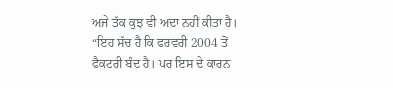ਅਜੇ ਤੱਕ ਕੁਝ ਵੀ ਅਦਾ ਨਹੀਂ ਕੀਤਾ ਹੈ। “ਇਹ ਸੱਚ ਹੈ ਕਿ ਫਰਵਰੀ 2004 ਤੋਂ ਫੈਕਟਰੀ ਬੰਦ ਹੈ। ਪਰ ਇਸ ਦੇ ਕਾਰਨ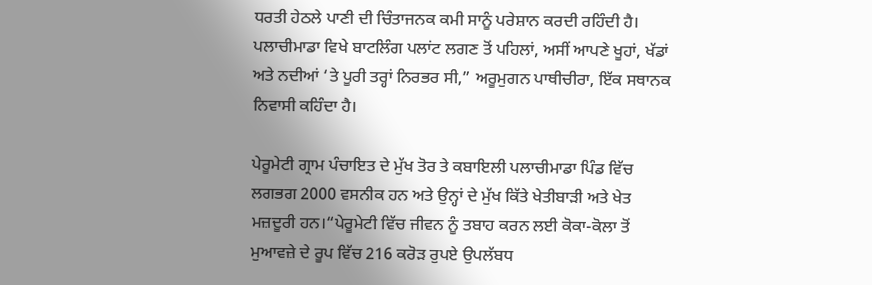ਧਰਤੀ ਹੇਠਲੇ ਪਾਣੀ ਦੀ ਚਿੰਤਾਜਨਕ ਕਮੀ ਸਾਨੂੰ ਪਰੇਸ਼ਾਨ ਕਰਦੀ ਰਹਿੰਦੀ ਹੈ। ਪਲਾਚੀਮਾਡਾ ਵਿਖੇ ਬਾਟਲਿੰਗ ਪਲਾਂਟ ਲਗਣ ਤੋਂ ਪਹਿਲਾਂ, ਅਸੀਂ ਆਪਣੇ ਖੂਹਾਂ, ਖੱਡਾਂ ਅਤੇ ਨਦੀਆਂ ‘ਤੇ ਪੂਰੀ ਤਰ੍ਹਾਂ ਨਿਰਭਰ ਸੀ,” ਅਰੂਮੁਗਨ ਪਾਥੀਚੀਰਾ, ਇੱਕ ਸਥਾਨਕ ਨਿਵਾਸੀ ਕਹਿੰਦਾ ਹੈ।

ਪੇਰੂਮੇਟੀ ਗ੍ਰਾਮ ਪੰਚਾਇਤ ਦੇ ਮੁੱਖ ਤੋਰ ਤੇ ਕਬਾਇਲੀ ਪਲਾਚੀਮਾਡਾ ਪਿੰਡ ਵਿੱਚ ਲਗਭਗ 2000 ਵਸਨੀਕ ਹਨ ਅਤੇ ਉਨ੍ਹਾਂ ਦੇ ਮੁੱਖ ਕਿੱਤੇ ਖੇਤੀਬਾੜੀ ਅਤੇ ਖੇਤ ਮਜ਼ਦੂਰੀ ਹਨ।“ਪੇਰੂਮੇਟੀ ਵਿੱਚ ਜੀਵਨ ਨੂੰ ਤਬਾਹ ਕਰਨ ਲਈ ਕੋਕਾ-ਕੋਲਾ ਤੋਂ ਮੁਆਵਜ਼ੇ ਦੇ ਰੂਪ ਵਿੱਚ 216 ਕਰੋੜ ਰੁਪਏ ਉਪਲੱਬਧ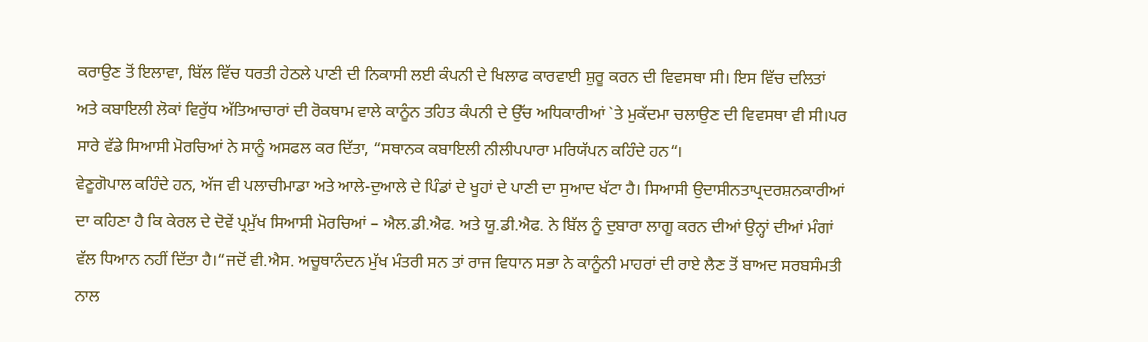ਕਰਾਉਣ ਤੋਂ ਇਲਾਵਾ, ਬਿੱਲ ਵਿੱਚ ਧਰਤੀ ਹੇਠਲੇ ਪਾਣੀ ਦੀ ਨਿਕਾਸੀ ਲਈ ਕੰਪਨੀ ਦੇ ਖਿਲਾਫ ਕਾਰਵਾਈ ਸ਼ੁਰੂ ਕਰਨ ਦੀ ਵਿਵਸਥਾ ਸੀ। ਇਸ ਵਿੱਚ ਦਲਿਤਾਂ ਅਤੇ ਕਬਾਇਲੀ ਲੋਕਾਂ ਵਿਰੁੱਧ ਅੱਤਿਆਚਾਰਾਂ ਦੀ ਰੋਕਥਾਮ ਵਾਲੇ ਕਾਨੂੰਨ ਤਹਿਤ ਕੰਪਨੀ ਦੇ ਉੱਚ ਅਧਿਕਾਰੀਆਂ `ਤੇ ਮੁਕੱਦਮਾ ਚਲਾਉਣ ਦੀ ਵਿਵਸਥਾ ਵੀ ਸੀ।ਪਰ ਸਾਰੇ ਵੱਡੇ ਸਿਆਸੀ ਮੋਰਚਿਆਂ ਨੇ ਸਾਨੂੰ ਅਸਫਲ ਕਰ ਦਿੱਤਾ, “ਸਥਾਨਕ ਕਬਾਇਲੀ ਨੀਲੀਪਪਾਰਾ ਮਰਿਯੱਪਨ ਕਹਿੰਦੇ ਹਨ“।
ਵੇਣੂਗੋਪਾਲ ਕਹਿੰਦੇ ਹਨ, ਅੱਜ ਵੀ ਪਲਾਚੀਮਾਡਾ ਅਤੇ ਆਲੇ-ਦੁਆਲੇ ਦੇ ਪਿੰਡਾਂ ਦੇ ਖੂਹਾਂ ਦੇ ਪਾਣੀ ਦਾ ਸੁਆਦ ਖੱਟਾ ਹੈ। ਸਿਆਸੀ ਉਦਾਸੀਨਤਾਪ੍ਰਦਰਸ਼ਨਕਾਰੀਆਂ ਦਾ ਕਹਿਣਾ ਹੈ ਕਿ ਕੇਰਲ ਦੇ ਦੋਵੇਂ ਪ੍ਰਮੁੱਖ ਸਿਆਸੀ ਮੋਰਚਿਆਂ – ਐਲ.ਡੀ.ਐਫ. ਅਤੇ ਯੂ.ਡੀ.ਐਫ. ਨੇ ਬਿੱਲ ਨੂੰ ਦੁਬਾਰਾ ਲਾਗੂ ਕਰਨ ਦੀਆਂ ਉਨ੍ਹਾਂ ਦੀਆਂ ਮੰਗਾਂ ਵੱਲ ਧਿਆਨ ਨਹੀਂ ਦਿੱਤਾ ਹੈ।“ਜਦੋਂ ਵੀ.ਐਸ. ਅਚੂਥਾਨੰਦਨ ਮੁੱਖ ਮੰਤਰੀ ਸਨ ਤਾਂ ਰਾਜ ਵਿਧਾਨ ਸਭਾ ਨੇ ਕਾਨੂੰਨੀ ਮਾਹਰਾਂ ਦੀ ਰਾਏ ਲੈਣ ਤੋਂ ਬਾਅਦ ਸਰਬਸੰਮਤੀ ਨਾਲ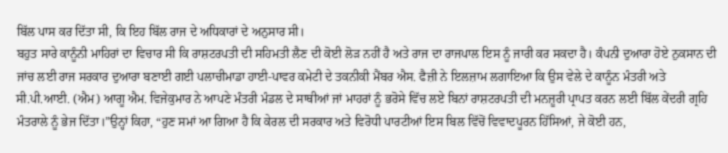ਬਿੱਲ ਪਾਸ ਕਰ ਦਿੱਤਾ ਸੀ, ਕਿ ਇਹ ਬਿੱਲ ਰਾਜ ਦੇ ਅਧਿਕਾਰਾਂ ਦੇ ਅਨੁਸਾਰ ਸੀ।
ਬਹੁਤ ਸਾਰੇ ਕਾਨੂੰਨੀ ਮਾਹਿਰਾਂ ਦਾ ਵਿਚਾਰ ਸੀ ਕਿ ਰਾਸ਼ਟਰਪਤੀ ਦੀ ਸਹਿਮਤੀ ਲੈਣ ਦੀ ਕੋਈ ਲੋੜ ਨਹੀਂ ਹੈ ਅਤੇ ਰਾਜ ਦਾ ਰਾਜਪਾਲ ਇਸ ਨੂੰ ਜਾਰੀ ਕਰ ਸਕਦਾ ਹੈ। ਕੰਪਨੀ ਦੁਆਰਾ ਹੋਏ ਨੁਕਸਾਨ ਦੀ ਜਾਂਚ ਲਈ ਰਾਜ ਸਰਕਾਰ ਦੁਆਰਾ ਬਣਾਈ ਗਈ ਪਲਾਚੀਮਾਡਾ ਹਾਈ-ਪਾਵਰ ਕਮੇਟੀ ਦੇ ਤਕਨੀਕੀ ਮੈਂਬਰ ਐਸ. ਫੈਜ਼ੀ ਨੇ ਇਲਜ਼ਾਮ ਲਗਾਇਆ ਕਿ ਉਸ ਵੇਲੇ ਦੇ ਕਾਨੂੰਨ ਮੰਤਰੀ ਅਤੇ ਸੀ.ਪੀ.ਆਈ. (ਐਮ) ਆਗੂ ਐਮ. ਵਿਜੇਕੁਮਾਰ ਨੇ ਆਪਣੇ ਮੰਤਰੀ ਮੰਡਲ ਦੇ ਸਾਥੀਆਂ ਜਾਂ ਮਾਹਰਾਂ ਨੂੰ ਭਰੋਸੇ ਵਿੱਚ ਲਏ ਬਿਨਾਂ ਰਾਸ਼ਟਰਪਤੀ ਦੀ ਮਨਜ਼ੂਰੀ ਪ੍ਰਾਪਤ ਕਰਨ ਲਈ ਬਿੱਲ ਕੇਂਦਰੀ ਗ੍ਰਹਿ ਮੰਤਰਾਲੇ ਨੂੰ ਭੇਜ ਦਿੱਤਾ।”ਉਨ੍ਹਾਂ ਕਿਹਾ, “ਹੁਣ ਸਮਾਂ ਆ ਗਿਆ ਹੈ ਕਿ ਕੇਰਲ ਦੀ ਸਰਕਾਰ ਅਤੇ ਵਿਰੋਧੀ ਪਾਰਟੀਆਂ ਇਸ ਬਿਲ ਵਿੱਚੋਂ ਵਿਵਾਦਪੂਰਨ ਹਿੱਸਿਆਂ, ਜੇ ਕੋਈ ਹਨ,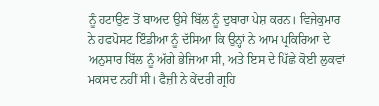ਨੂੰ ਹਟਾਉਣ ਤੋਂ ਬਾਅਦ ਉਸੇ ਬਿੱਲ ਨੂੰ ਦੁਬਾਰਾ ਪੇਸ਼ ਕਰਨ। ਵਿਜੇਕੁਮਾਰ ਨੇ ਹਫਪੋਸਟ ਇੰਡੀਆ ਨੂੰ ਦੱਸਿਆ ਕਿ ਉਨ੍ਹਾਂ ਨੇ ਆਮ ਪ੍ਰਕਿਰਿਆ ਦੇ ਅਨੁਸਾਰ ਬਿੱਲ ਨੂੰ ਅੱਗੇ ਭੇਜਿਆ ਸੀ, ਅਤੇ ਇਸ ਦੇ ਪਿੱਛੇ ਕੋਈ ਲੁਕਵਾਂ ਮਕਸਦ ਨਹੀਂ ਸੀ। ਫੈਜ਼ੀ ਨੇ ਕੇਂਦਰੀ ਗ੍ਰਹਿ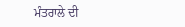ਮੰਤਰਾਲੇ ਦੀ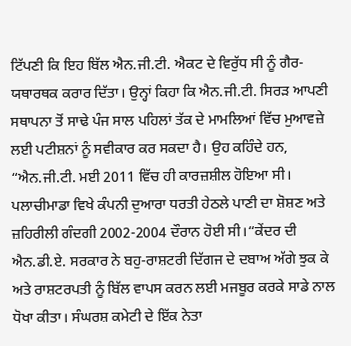ਟਿੱਪਣੀ ਕਿ ਇਹ ਬਿੱਲ ਐਨ.ਜੀ.ਟੀ. ਐਕਟ ਦੇ ਵਿਰੁੱਧ ਸੀ ਨੂੰ ਗੈਰ-ਯਥਾਰਥਕ ਕਰਾਰ ਦਿੱਤਾ। ਉਨ੍ਹਾਂ ਕਿਹਾ ਕਿ ਐਨ.ਜੀ.ਟੀ. ਸਿਰੜ ਆਪਣੀ ਸਥਾਪਨਾ ਤੋਂ ਸਾਢੇ ਪੰਜ ਸਾਲ ਪਹਿਲਾਂ ਤੱਕ ਦੇ ਮਾਮਲਿਆਂ ਵਿੱਚ ਮੁਆਵਜ਼ੇ ਲਈ ਪਟੀਸ਼ਨਾਂ ਨੂੰ ਸਵੀਕਾਰ ਕਰ ਸਕਦਾ ਹੈ। ਉਹ ਕਹਿੰਦੇ ਹਨ, “ਐਨ.ਜੀ.ਟੀ. ਮਈ 2011 ਵਿੱਚ ਹੀ ਕਾਰਜ਼ਸ਼ੀਲ ਹੋਇਆ ਸੀ। ਪਲਾਚੀਮਾਡਾ ਵਿਖੇ ਕੰਪਨੀ ਦੁਆਰਾ ਧਰਤੀ ਹੇਠਲੇ ਪਾਣੀ ਦਾ ਸ਼ੋਸ਼ਣ ਅਤੇ ਜ਼ਹਿਰੀਲੀ ਗੰਦਗੀ 2002-2004 ਦੌਰਾਨ ਹੋਈ ਸੀ।“ਕੇਂਦਰ ਦੀ ਐਨ.ਡੀ.ਏ. ਸਰਕਾਰ ਨੇ ਬਹੁ-ਰਾਸ਼ਟਰੀ ਦਿੱਗਜ ਦੇ ਦਬਾਅ ਅੱਗੇ ਝੁਕ ਕੇ ਅਤੇ ਰਾਸ਼ਟਰਪਤੀ ਨੂੰ ਬਿੱਲ ਵਾਪਸ ਕਰਨ ਲਈ ਮਜਬੂਰ ਕਰਕੇ ਸਾਡੇ ਨਾਲ ਧੋਖਾ ਕੀਤਾ। ਸੰਘਰਸ਼ ਕਮੇਟੀ ਦੇ ਇੱਕ ਨੇਤਾ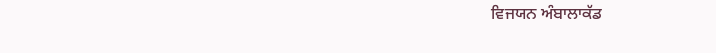ਵਿਜਯਨ ਅੰਬਾਲਾਕੱਡ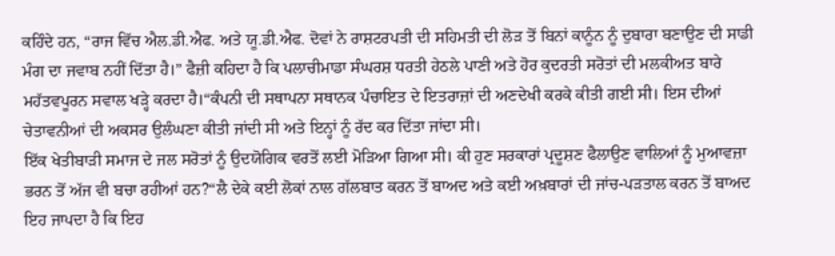ਕਹਿੰਦੇ ਹਨ, “ਰਾਜ ਵਿੱਚ ਐਲ.ਡੀ.ਐਫ. ਅਤੇ ਯੂ.ਡੀ.ਐਫ. ਦੋਵਾਂ ਨੇ ਰਾਸ਼ਟਰਪਤੀ ਦੀ ਸਹਿਮਤੀ ਦੀ ਲੋੜ ਤੋਂ ਬਿਨਾਂ ਕਾਨੂੰਨ ਨੂੰ ਦੁਬਾਰਾ ਬਣਾਉਣ ਦੀ ਸਾਡੀ ਮੰਗ ਦਾ ਜਵਾਬ ਨਹੀਂ ਦਿੱਤਾ ਹੈ।” ਫੈਜ਼ੀ ਕਹਿਦਾ ਹੈ ਕਿ ਪਲਾਚੀਮਾਡਾ ਸੰਘਰਸ਼ ਧਰਤੀ ਹੇਠਲੇ ਪਾਣੀ ਅਤੇ ਹੋਰ ਕੁਦਰਤੀ ਸਰੋਤਾਂ ਦੀ ਮਲਕੀਅਤ ਬਾਰੇ ਮਹੱਤਵਪੂਰਨ ਸਵਾਲ ਖੜ੍ਹੇ ਕਰਦਾ ਹੈ।“ਕੰਪਨੀ ਦੀ ਸਥਾਪਨਾ ਸਥਾਨਕ ਪੰਚਾਇਤ ਦੇ ਇਤਰਾਜ਼ਾਂ ਦੀ ਅਣਦੇਖੀ ਕਰਕੇ ਕੀਤੀ ਗਈ ਸੀ। ਇਸ ਦੀਆਂ ਚੇਤਾਵਨੀਆਂ ਦੀ ਅਕਸਰ ਉਲੰਘਣਾ ਕੀਤੀ ਜਾਂਦੀ ਸੀ ਅਤੇ ਇਨ੍ਹਾਂ ਨੂੰ ਰੱਦ ਕਰ ਦਿੱਤਾ ਜਾਂਦਾ ਸੀ।
ਇੱਕ ਖੇਤੀਬਾੜੀ ਸਮਾਜ ਦੇ ਜਲ ਸਰੋਤਾਂ ਨੂੰ ਉਦਯੋਗਿਕ ਵਰਤੋਂ ਲਈ ਮੋੜਿਆ ਗਿਆ ਸੀ। ਕੀ ਹੁਣ ਸਰਕਾਰਾਂ ਪ੍ਰਦੂਸ਼ਣ ਫੈਲਾਉਣ ਵਾਲਿਆਂ ਨੂੰ ਮੁਆਵਜ਼ਾ ਭਰਨ ਤੋਂ ਅੱਜ ਵੀ ਬਚਾ ਰਹੀਆਂ ਹਨ?“ਲੈ ਦੇਕੇ ਕਈ ਲੋਕਾਂ ਨਾਲ ਗੱਲਬਾਤ ਕਰਨ ਤੋਂ ਬਾਅਦ ਅਤੇ ਕਈ ਅਖ਼ਬਾਰਾਂ ਦੀ ਜਾਂਚ-ਪੜਤਾਲ ਕਰਨ ਤੋਂ ਬਾਅਦ ਇਹ ਜਾਪਦਾ ਹੈ ਕਿ ਇਹ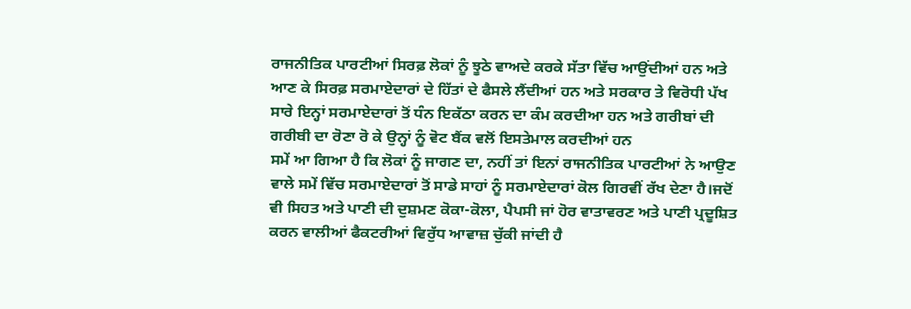ਰਾਜਨੀਤਿਕ ਪਾਰਟੀਆਂ ਸਿਰਫ਼ ਲੋਕਾਂ ਨੂੰ ਝੂਠੇ ਵਾਅਦੇ ਕਰਕੇ ਸੱਤਾ ਵਿੱਚ ਆਉਂਦੀਆਂ ਹਨ ਅਤੇ ਆਣ ਕੇ ਸਿਰਫ਼ ਸਰਮਾਏਦਾਰਾਂ ਦੇ ਹਿੱਤਾਂ ਦੇ ਫੈਸਲੇ ਲੈਂਦੀਆਂ ਹਨ ਅਤੇ ਸਰਕਾਰ ਤੇ ਵਿਰੋਧੀ ਪੱਖ ਸਾਰੇ ਇਨ੍ਹਾਂ ਸਰਮਾਏਦਾਰਾਂ ਤੋਂ ਧੰਨ ਇਕੱਠਾ ਕਰਨ ਦਾ ਕੰਮ ਕਰਦੀਆ ਹਨ ਅਤੇ ਗਰੀਬਾਂ ਦੀ ਗਰੀਬੀ ਦਾ ਰੋਣਾ ਰੋ ਕੇ ਉਨ੍ਹਾਂ ਨੂੰ ਵੋਟ ਬੈਂਕ ਵਲੋਂ ਇਸਤੇਮਾਲ ਕਰਦੀਆਂ ਹਨ
ਸਮੇਂ ਆ ਗਿਆ ਹੈ ਕਿ ਲੋਕਾਂ ਨੂੰ ਜਾਗਣ ਦਾ, ਨਹੀਂ ਤਾਂ ਇਨਾਂ ਰਾਜਨੀਤਿਕ ਪਾਰਟੀਆਂ ਨੇ ਆਉਣ ਵਾਲੇ ਸਮੇਂ ਵਿੱਚ ਸਰਮਾਏਦਾਰਾਂ ਤੋਂ ਸਾਡੇ ਸਾਹਾਂ ਨੂੰ ਸਰਮਾਏਦਾਰਾਂ ਕੋਲ ਗਿਰਵੀਂ ਰੱਖ ਦੇਣਾ ਹੈ।ਜਦੋਂ ਵੀ ਸਿਹਤ ਅਤੇ ਪਾਣੀ ਦੀ ਦੁਸ਼ਮਣ ਕੋਕਾ-ਕੋਲਾ, ਪੈਪਸੀ ਜਾਂ ਹੋਰ ਵਾਤਾਵਰਣ ਅਤੇ ਪਾਣੀ ਪ੍ਰਦੂਸ਼ਿਤ ਕਰਨ ਵਾਲੀਆਂ ਫੈਕਟਰੀਆਂ ਵਿਰੁੱਧ ਆਵਾਜ਼ ਚੁੱਕੀ ਜਾਂਦੀ ਹੈ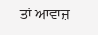ਤਾਂ ਆਵਾਜ਼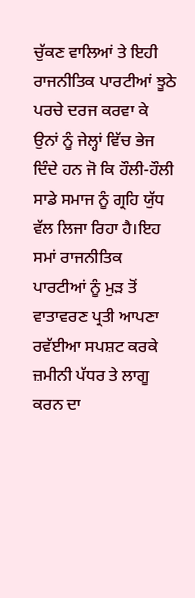ਚੁੱਕਣ ਵਾਲਿਆਂ ਤੇ ਇਹੀ ਰਾਜਨੀਤਿਕ ਪਾਰਟੀਆਂ ਝੂਠੇ ਪਰਚੇ ਦਰਜ ਕਰਵਾ ਕੇ ਉਨਾਂ ਨੂੰ ਜੇਲ੍ਹਾਂ ਵਿੱਚ ਭੇਜ ਦਿੰਦੇ ਹਨ ਜੋ ਕਿ ਹੌਲੀ-ਹੌਲੀ ਸਾਡੇ ਸਮਾਜ ਨੂੰ ਗ੍ਰਹਿ ਯੁੱਧ ਵੱਲ ਲਿਜਾ ਰਿਹਾ ਹੈ।ਇਹ ਸਮਾਂ ਰਾਜਨੀਤਿਕ ਪਾਰਟੀਆਂ ਨੂੰ ਮੁੜ ਤੋਂ ਵਾਤਾਵਰਣ ਪ੍ਰਤੀ ਆਪਣਾ ਰਵੱਈਆ ਸਪਸ਼ਟ ਕਰਕੇ ਜ਼ਮੀਨੀ ਪੱਧਰ ਤੇ ਲਾਗੂ ਕਰਨ ਦਾ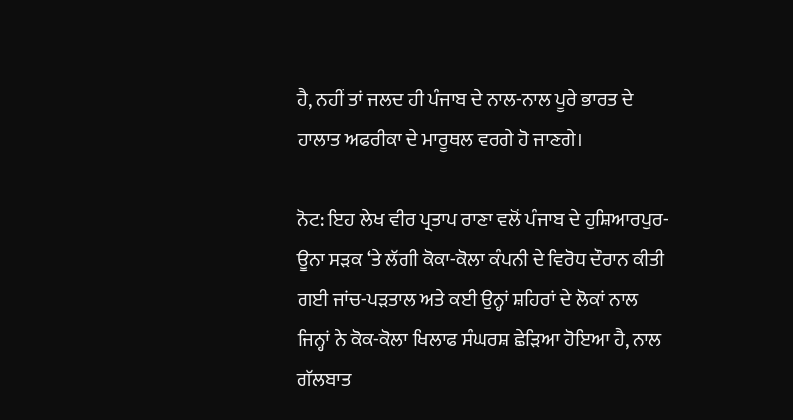ਹੈ, ਨਹੀਂ ਤਾਂ ਜਲਦ ਹੀ ਪੰਜਾਬ ਦੇ ਨਾਲ-ਨਾਲ ਪੂਰੇ ਭਾਰਤ ਦੇ ਹਾਲਾਤ ਅਫਰੀਕਾ ਦੇ ਮਾਰੂਥਲ ਵਰਗੇ ਹੋ ਜਾਣਗੇ।

ਨੋਟ: ਇਹ ਲੇਖ ਵੀਰ ਪ੍ਰਤਾਪ ਰਾਣਾ ਵਲੋਂ ਪੰਜਾਬ ਦੇ ਹੁਸ਼ਿਆਰਪੁਰ-ਊਨਾ ਸੜਕ ‘ਤੇ ਲੱਗੀ ਕੋਕਾ-ਕੋਲਾ ਕੰਪਨੀ ਦੇ ਵਿਰੋਧ ਦੌਰਾਨ ਕੀਤੀ ਗਈ ਜਾਂਚ-ਪੜਤਾਲ ਅਤੇ ਕਈ ਉਨ੍ਹਾਂ ਸ਼ਹਿਰਾਂ ਦੇ ਲੋਕਾਂ ਨਾਲ ਜਿਨ੍ਹਾਂ ਨੇ ਕੋਕ-ਕੋਲਾ ਖਿਲਾਫ ਸੰਘਰਸ਼ ਛੇੜਿਆ ਹੋਇਆ ਹੈ, ਨਾਲ ਗੱਲਬਾਤ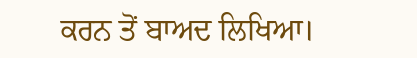ਕਰਨ ਤੋਂ ਬਾਅਦ ਲਿਖਿਆ।